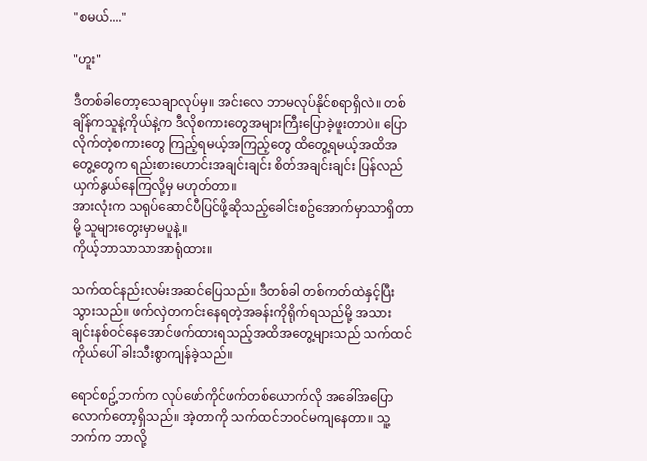"စမယ်...."

"ဟူး"

ဒီတစ်ခါတော့သေချာလုပ်မှ။ အင်းလေ ဘာမလုပ်နိုင်စရာရှိလဲ။ တစ်ချိန်ကသူနဲ့ကိုယ်နဲ့က ဒီလိုစကားတွေအများကြီးပြောခဲ့ဖူးတာပဲ။ ပြောလိုက်တဲ့စကားတွေ ကြည့်ရမယ့်အကြည့်တွေ ထိတွေ့ရမယ့်အထိအတွေ့တွေက ရည်းစားဟောင်းအချင်းချင်း စိတ်အချင်းချင်း ပြန်လည်ယှက်နွယ်နေကြလို့မှ မဟုတ်တာ။
အားလုံးက သရုပ်ဆောင်ပီပြင်ဖို့ဆိုသည့်ခေါင်းစဥ်အောက်မှာသာရှိတာမို့ သူများတွေးမှာမပူနဲ့။
ကိုယ့်ဘာသာသာအာရုံထား။

သက်ထင်နည်းလမ်းအဆင်ပြေသည်။ ဒီတစ်ခါ တစ်ကတ်ထဲနှင့်ပြီးသွားသည်။ ဖက်လှဲတကင်းနေရတဲ့အခန်းကိုရိုက်ရသည်မို့ အသားချင်းနစ်ဝင်နေအောင်ဖက်ထားရသည့်အထိအတွေ့များသည် သက်ထင်ကိုယ်ပေါ် ခါးသီးစွာကျန်ခဲ့သည်။

ရောင်စဥ့်ဘက်က လုပ်ဖော်ကိုင်ဖက်တစ်ယောက်လို အခေါ်အပြောလောက်တော့ရှိသည်။ အဲ့တာကို သက်ထင်ဘဝင်မကျနေတာ။ သူ့ဘက်က ဘာလို့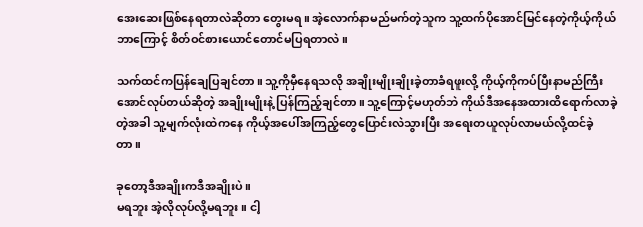အေးဆေးဖြစ်နေရတာလဲဆိုတာ တွေးမရ။ အဲ့လောက်နာမည်မက်တဲ့သူက သူ့ထက်ပိုအောင်မြင်နေတဲ့ကိုယ့်ကိုယ် ဘာကြောင့် စိတ်ဝင်စားယောင်တောင်မပြရတာလဲ။

သက်ထင်ကပြန်ချေပြချင်တာ။ သူ့ကိုမှီနေရသလို အချိုးမျိုးချိုးခဲ့တာခံရဖူးလို့ ကိုယ့်ကိုကပ်ပြီးနာမည်ကြီးအောင်လုပ်တယ်ဆိုတဲ့ အချိုးမျိုးနဲ့ ပြန်ကြည့်ချင်တာ။ သူ့ကြောင့်မဟုတ်ဘဲ ကိုယ်ဒီအနေအထားထိရောက်လာခဲ့တဲ့အခါ သူ့မျက်လုံးထဲကနေ ကိုယ့်အပေါ်အကြည့်တွေပြောင်းလဲသွားပြီး အရေးတယူလုပ်လာမယ်လို့ထင်ခဲ့တာ။

ခုတော့ဒီအချိုးကဒီအချိုးပဲ။
မရဘူး အဲ့လိုလုပ်လို့မရဘူး။ ငါ့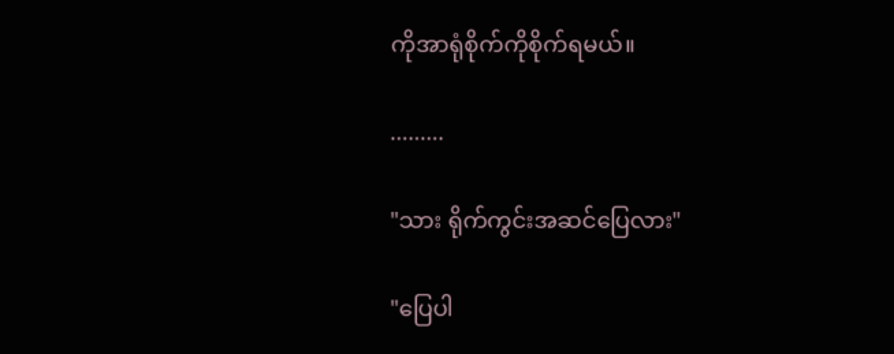ကိုအာရုံစိုက်ကိုစိုက်ရမယ်။

.........

"သား ရိုက်ကွင်းအဆင်ပြေလား"

"ပြေပါ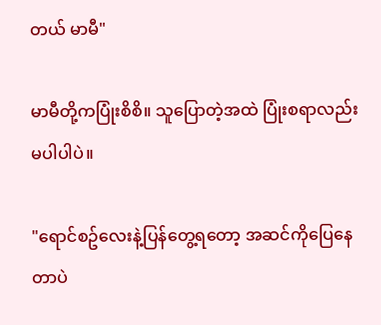တယ် မာမီ"

မာမီတို့ကပြုံးစိစိ။ သူပြောတဲ့အထဲ ပြုံးစရာလည်းမပါပါပဲ။

"ရောင်စဥ်လေးနဲ့ပြန်တွေ့ရတော့ အဆင်ကိုပြေနေတာပဲ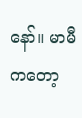နော်။ မာမီကတော့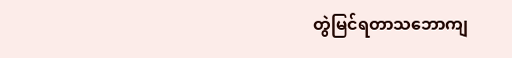တွဲမြင်ရတာသဘောကျ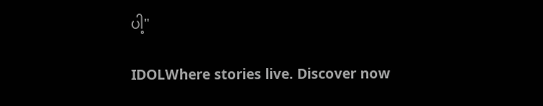ပါ့"

IDOLWhere stories live. Discover now